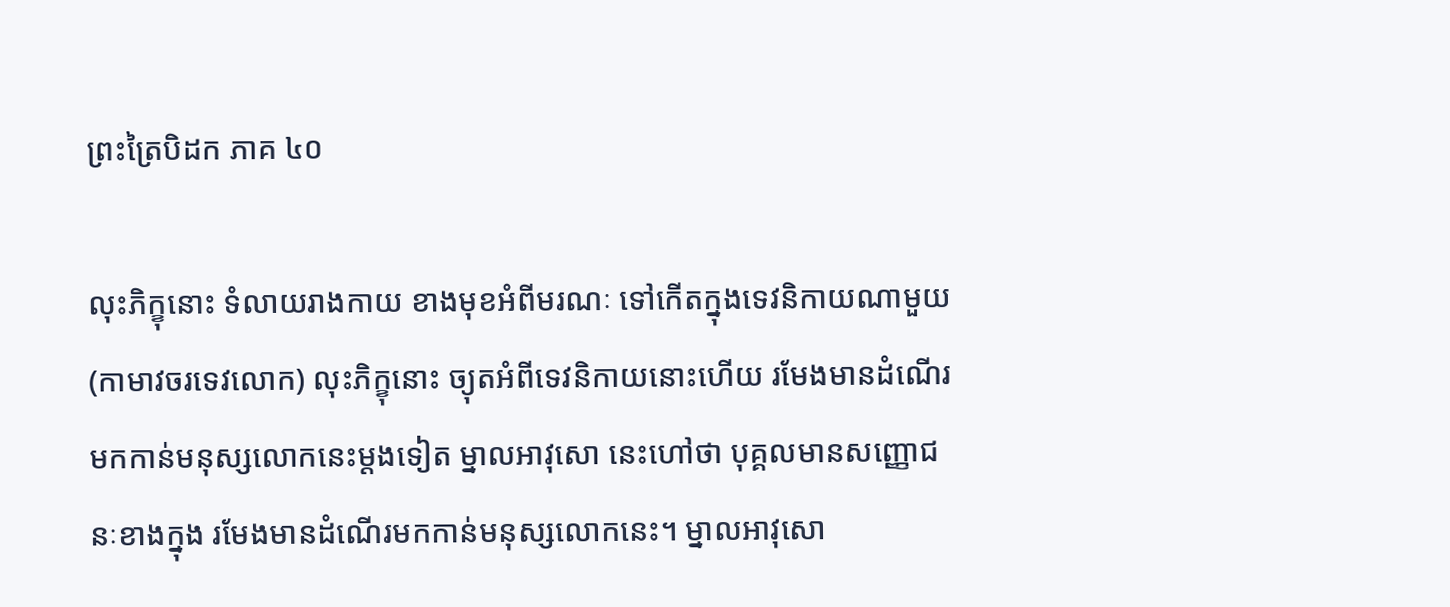ព្រះត្រៃបិដក ភាគ ៤០

លុះភិក្ខុនោះ ទំលាយរាងកាយ ខាងមុខអំពីមរណៈ ទៅកើតក្នុងទេវនិកាយណាមួយ (កាមាវចរទេវលោក) លុះភិក្ខុនោះ ច្យុតអំពីទេវនិកាយនោះហើយ រមែងមានដំណើរមកកាន់មនុស្សលោកនេះម្តងទៀត ម្នាលអាវុសោ នេះហៅថា បុគ្គលមានសញ្ញោជនៈខាងក្នុង រមែងមានដំណើរមកកាន់មនុស្សលោកនេះ។ ម្នាលអាវុសោ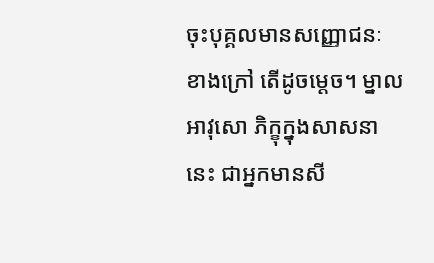ចុះបុគ្គលមានសញ្ញោជនៈ ខាងក្រៅ តើដូចម្តេច។ ម្នាលអាវុសោ ភិក្ខុក្នុងសាសនានេះ ជាអ្នកមានសី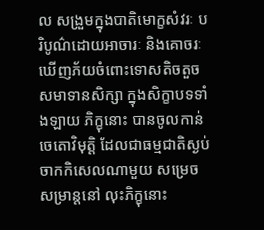ល សង្រួមក្នុងបាតិមោក្ខសំវរៈ បរិបូណ៌ដោយអាចារៈ និងគោចរៈ ឃើញភ័យចំពោះទោសតិចតួច សមាទានសិក្សា ក្នុងសិក្ខាបទទាំងឡាយ ភិក្ខុនោះ បានចូលកាន់ចេតោវិមុតិ្ត ដែលជាធម្មជាតិស្ងប់ចាកកិសេលណាមួយ សម្រេចសម្រាន្តនៅ លុះភិក្ខុនោះ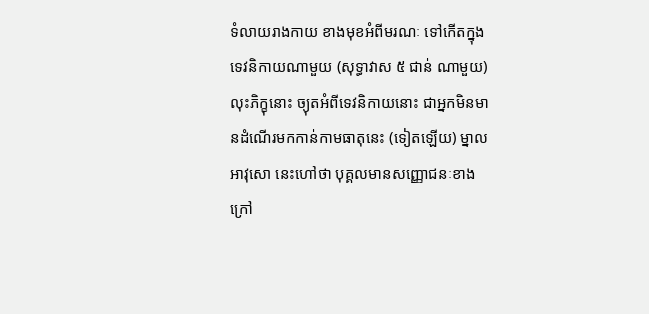ទំលាយរាងកាយ ខាងមុខអំពីមរណៈ ទៅកើតក្នុងទេវនិកាយណាមួយ (សុទ្ធាវាស ៥ ជាន់ ណាមួយ) លុះភិក្ខុនោះ ច្យុតអំពីទេវនិកាយនោះ ជាអ្នកមិនមានដំណើរមកកាន់កាមធាតុនេះ (ទៀតឡើយ) ម្នាលអាវុសោ នេះហៅថា បុគ្គលមានសញ្ញោជនៈខាងក្រៅ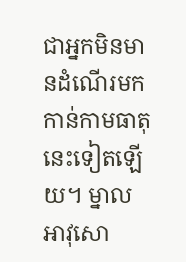ជាអ្នកមិនមានដំណើរមកកាន់កាមធាតុនេះទៀតឡើយ។ ម្នាលអាវុសោ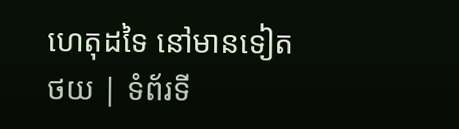ហេតុដទៃ នៅមានទៀត
ថយ | ទំព័រទី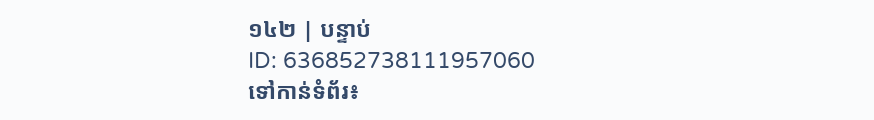១៤២ | បន្ទាប់
ID: 636852738111957060
ទៅកាន់ទំព័រ៖